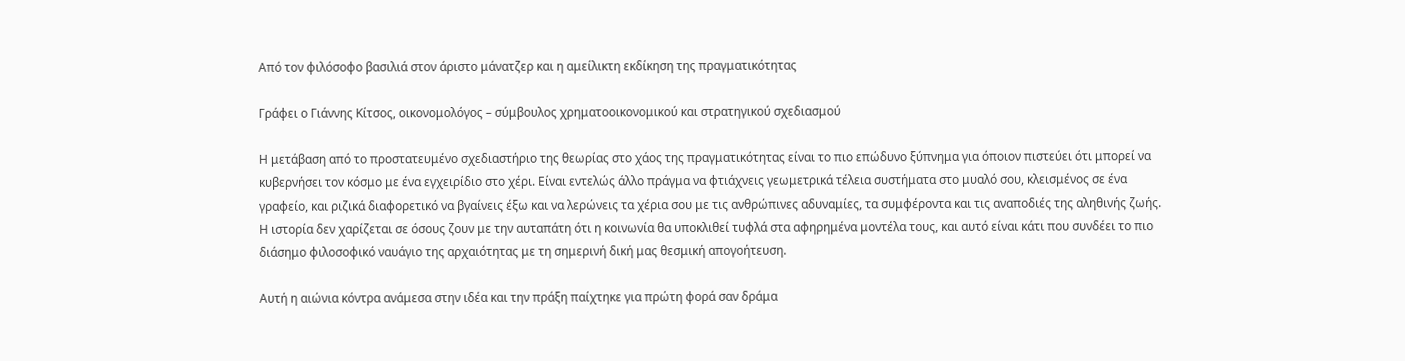Από τον φιλόσοφο βασιλιά στον άριστο μάνατζερ και η αμείλικτη εκδίκηση της πραγματικότητας

Γράφει ο Γιάννης Κίτσος, οικονομολόγος – σύμβουλος χρηματοοικονομικού και στρατηγικού σχεδιασμού

Η μετάβαση από το προστατευμένο σχεδιαστήριο της θεωρίας στο χάος της πραγματικότητας είναι το πιο επώδυνο ξύπνημα για όποιον πιστεύει ότι μπορεί να κυβερνήσει τον κόσμο με ένα εγχειρίδιο στο χέρι. Είναι εντελώς άλλο πράγμα να φτιάχνεις γεωμετρικά τέλεια συστήματα στο μυαλό σου, κλεισμένος σε ένα γραφείο, και ριζικά διαφορετικό να βγαίνεις έξω και να λερώνεις τα χέρια σου με τις ανθρώπινες αδυναμίες, τα συμφέροντα και τις αναποδιές της αληθινής ζωής. Η ιστορία δεν χαρίζεται σε όσους ζουν με την αυταπάτη ότι η κοινωνία θα υποκλιθεί τυφλά στα αφηρημένα μοντέλα τους, και αυτό είναι κάτι που συνδέει το πιο διάσημο φιλοσοφικό ναυάγιο της αρχαιότητας με τη σημερινή δική μας θεσμική απογοήτευση.

Αυτή η αιώνια κόντρα ανάμεσα στην ιδέα και την πράξη παίχτηκε για πρώτη φορά σαν δράμα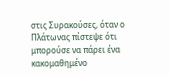στις Συρακούσες, όταν ο Πλάτωνας πίστεψε ότι μπορούσε να πάρει ένα κακομαθημένο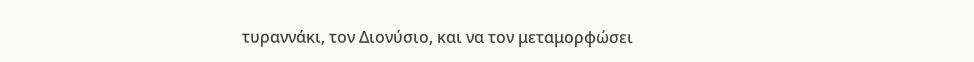τυραννάκι, τον Διονύσιο, και να τον μεταμορφώσει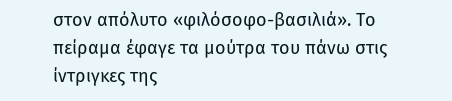στον απόλυτο «φιλόσοφο-βασιλιά». Το πείραμα έφαγε τα μούτρα του πάνω στις ίντριγκες της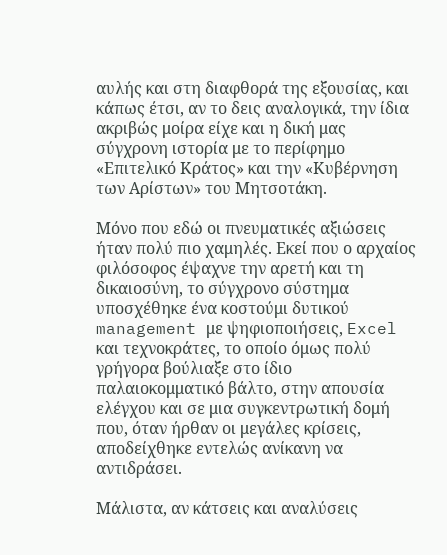αυλής και στη διαφθορά της εξουσίας, και κάπως έτσι, αν το δεις αναλογικά, την ίδια ακριβώς μοίρα είχε και η δική μας σύγχρονη ιστορία με το περίφημο «Επιτελικό Κράτος» και την «Κυβέρνηση των Αρίστων» του Μητσοτάκη.

Μόνο που εδώ οι πνευματικές αξιώσεις ήταν πολύ πιο χαμηλές. Εκεί που ο αρχαίος φιλόσοφος έψαχνε την αρετή και τη δικαιοσύνη, το σύγχρονο σύστημα υποσχέθηκε ένα κοστούμι δυτικού management με ψηφιοποιήσεις, Excel και τεχνοκράτες, το οποίο όμως πολύ γρήγορα βούλιαξε στο ίδιο παλαιοκομματικό βάλτο, στην απουσία ελέγχου και σε μια συγκεντρωτική δομή που, όταν ήρθαν οι μεγάλες κρίσεις, αποδείχθηκε εντελώς ανίκανη να αντιδράσει.

Μάλιστα, αν κάτσεις και αναλύσεις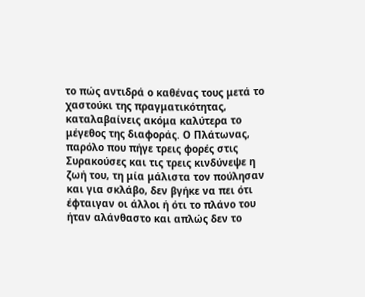το πώς αντιδρά ο καθένας τους μετά το χαστούκι της πραγματικότητας, καταλαβαίνεις ακόμα καλύτερα το μέγεθος της διαφοράς. Ο Πλάτωνας, παρόλο που πήγε τρεις φορές στις Συρακούσες και τις τρεις κινδύνεψε η ζωή του, τη μία μάλιστα τον πούλησαν και για σκλάβο, δεν βγήκε να πει ότι έφταιγαν οι άλλοι ή ότι το πλάνο του ήταν αλάνθαστο και απλώς δεν το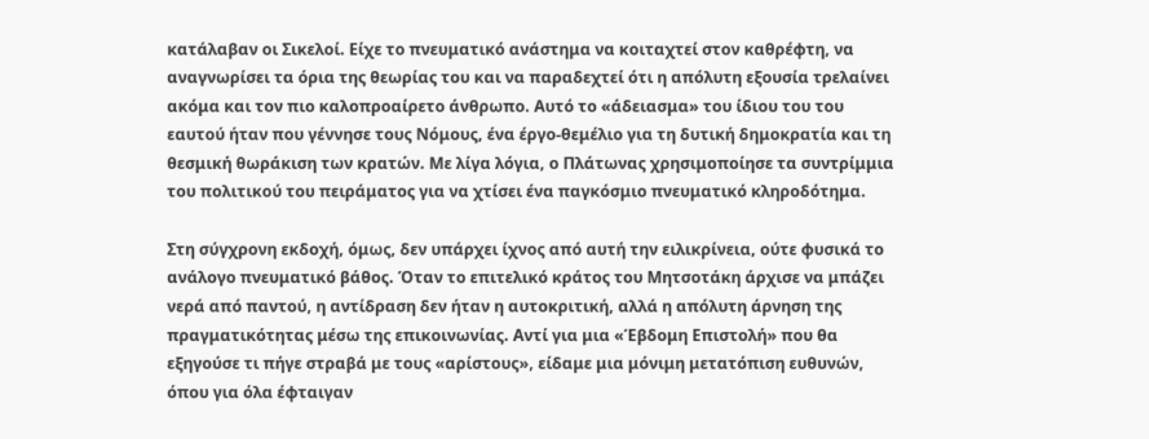κατάλαβαν οι Σικελοί. Είχε το πνευματικό ανάστημα να κοιταχτεί στον καθρέφτη, να αναγνωρίσει τα όρια της θεωρίας του και να παραδεχτεί ότι η απόλυτη εξουσία τρελαίνει ακόμα και τον πιο καλοπροαίρετο άνθρωπο. Αυτό το «άδειασμα» του ίδιου του του εαυτού ήταν που γέννησε τους Νόμους, ένα έργο-θεμέλιο για τη δυτική δημοκρατία και τη θεσμική θωράκιση των κρατών. Με λίγα λόγια, ο Πλάτωνας χρησιμοποίησε τα συντρίμμια του πολιτικού του πειράματος για να χτίσει ένα παγκόσμιο πνευματικό κληροδότημα.

Στη σύγχρονη εκδοχή, όμως, δεν υπάρχει ίχνος από αυτή την ειλικρίνεια, ούτε φυσικά το ανάλογο πνευματικό βάθος. Όταν το επιτελικό κράτος του Μητσοτάκη άρχισε να μπάζει νερά από παντού, η αντίδραση δεν ήταν η αυτοκριτική, αλλά η απόλυτη άρνηση της πραγματικότητας μέσω της επικοινωνίας. Αντί για μια «Έβδομη Επιστολή» που θα εξηγούσε τι πήγε στραβά με τους «αρίστους», είδαμε μια μόνιμη μετατόπιση ευθυνών, όπου για όλα έφταιγαν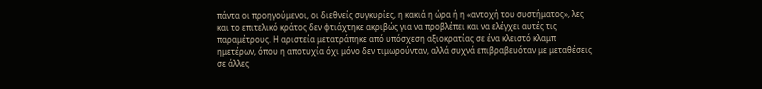πάντα οι προηγούμενοι, οι διεθνείς συγκυρίες, η κακιά η ώρα ή η «αντοχή του συστήματος», λες και το επιτελικό κράτος δεν φτιάχτηκε ακριβώς για να προβλέπει και να ελέγχει αυτές τις παραμέτρους. Η αριστεία μετατράπηκε από υπόσχεση αξιοκρατίας σε ένα κλειστό κλαμπ ημετέρων, όπου η αποτυχία όχι μόνο δεν τιμωρούνταν, αλλά συχνά επιβραβευόταν με μεταθέσεις σε άλλες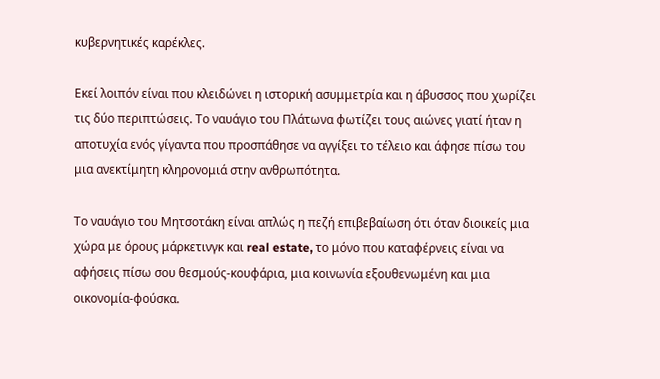κυβερνητικές καρέκλες.

Εκεί λοιπόν είναι που κλειδώνει η ιστορική ασυμμετρία και η άβυσσος που χωρίζει τις δύο περιπτώσεις. Το ναυάγιο του Πλάτωνα φωτίζει τους αιώνες γιατί ήταν η αποτυχία ενός γίγαντα που προσπάθησε να αγγίξει το τέλειο και άφησε πίσω του μια ανεκτίμητη κληρονομιά στην ανθρωπότητα.

Το ναυάγιο του Μητσοτάκη είναι απλώς η πεζή επιβεβαίωση ότι όταν διοικείς μια χώρα με όρους μάρκετινγκ και real estate, το μόνο που καταφέρνεις είναι να αφήσεις πίσω σου θεσμούς-κουφάρια, μια κοινωνία εξουθενωμένη και μια οικονομία-φούσκα.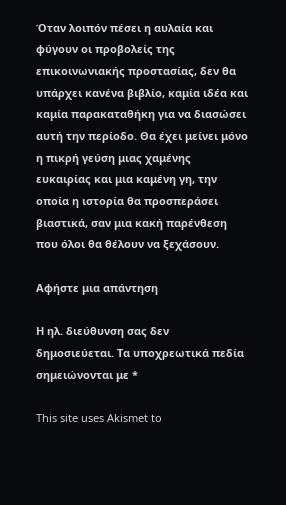Όταν λοιπόν πέσει η αυλαία και φύγουν οι προβολείς της επικοινωνιακής προστασίας, δεν θα υπάρχει κανένα βιβλίο, καμία ιδέα και καμία παρακαταθήκη για να διασώσει αυτή την περίοδο. Θα έχει μείνει μόνο η πικρή γεύση μιας χαμένης ευκαιρίας και μια καμένη γη, την οποία η ιστορία θα προσπεράσει βιαστικά, σαν μια κακή παρένθεση που όλοι θα θέλουν να ξεχάσουν.

Αφήστε μια απάντηση

Η ηλ. διεύθυνση σας δεν δημοσιεύεται. Τα υποχρεωτικά πεδία σημειώνονται με *

This site uses Akismet to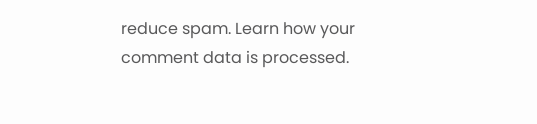reduce spam. Learn how your comment data is processed.